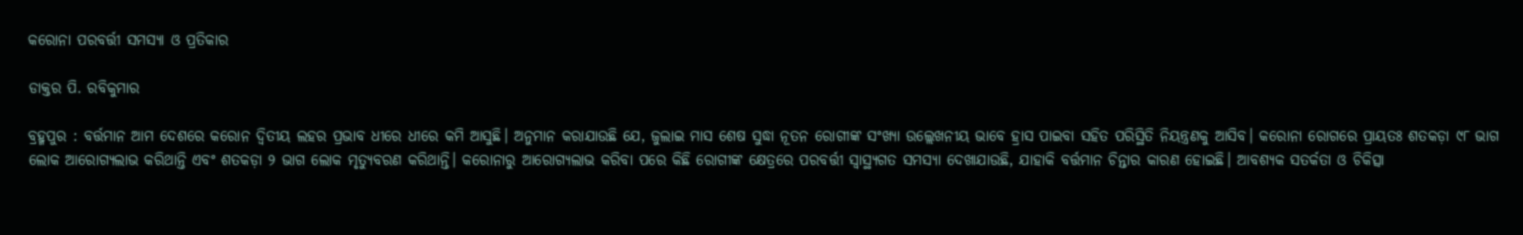କରୋନା ପରବର୍ତ୍ତୀ ସମସ୍ୟା ଓ ପ୍ରତିକାର

ଡାକ୍ତର ପି. ରବିକୁମାର

ବ୍ରହ୍ମପୁର : ବର୍ତ୍ତମାନ ଆମ ଦେଶରେ କରୋନ ଦ୍ବିତୀୟ ଲହର ପ୍ରଭାବ ଧୀରେ ଧୀରେ କମି ଆସୁଛି। ଅନୁମାନ କରାଯାଉଛି ଯେ, ଜୁଲାଇ ମାସ ଶେଷ ସୁଦ୍ଧା ନୂତନ ରୋଗୀଙ୍କ ସଂଖ୍ୟା ଉଲ୍ଲେଖନୀୟ ଭାବେ ହ୍ରାସ ପାଇବା ସହିତ ପରିସ୍ଥିତି ନିୟନ୍ତ୍ରଣକୁ ଆସିବ। କରୋନା ରୋଗରେ ପ୍ରାୟତଃ ଶତକଡ଼ା ୯୮ ଭାଗ ଲୋକ ଆରୋଗ୍ୟଲାଭ କରିଥାନ୍ତି ଏବଂ ଶତକଡ଼ା ୨ ଭାଗ ଲୋକ ମୃତ୍ୟୁବରଣ କରିଥାନ୍ତି। କରୋନାରୁ ଆରୋଗ୍ୟଲାଭ କରିବା ପରେ କିଛି ରୋଗୀଙ୍କ କ୍ଷେତ୍ରରେ ପରବର୍ତ୍ତୀ ସ୍ବାସ୍ଥ୍ୟଗତ ସମସ୍ୟା ଦେଖାଯାଉଛି, ଯାହାକି ବର୍ତ୍ତମାନ ଚିନ୍ତାର କାରଣ ହୋଇଛି। ଆବଶ୍ୟକ ସତର୍କତା ଓ ଚିକିତ୍ସା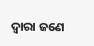ଦ୍ବାରା ଜଣେ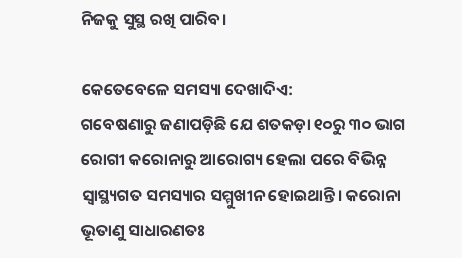ନିଜକୁ ସୁସ୍ଥ ରଖି ପାରିବ।

କେତେବେଳେ ସମସ୍ୟା ଦେଖାଦିଏ:
ଗବେଷଣାରୁ ଜଣାପଡ଼ିଛି ଯେ ଶତକଡ଼ା ୧୦ରୁ ୩୦ ଭାଗ ରୋଗୀ କରୋନାରୁ ଆରୋଗ୍ୟ ହେଲା ପରେ ବିଭିନ୍ନ ସ୍ବାସ୍ଥ୍ୟଗତ ସମସ୍ୟାର ସମ୍ମୁଖୀନ ହୋଇଥାନ୍ତି। କରୋନା ଭୂତାଣୁ ସାଧାରଣତଃ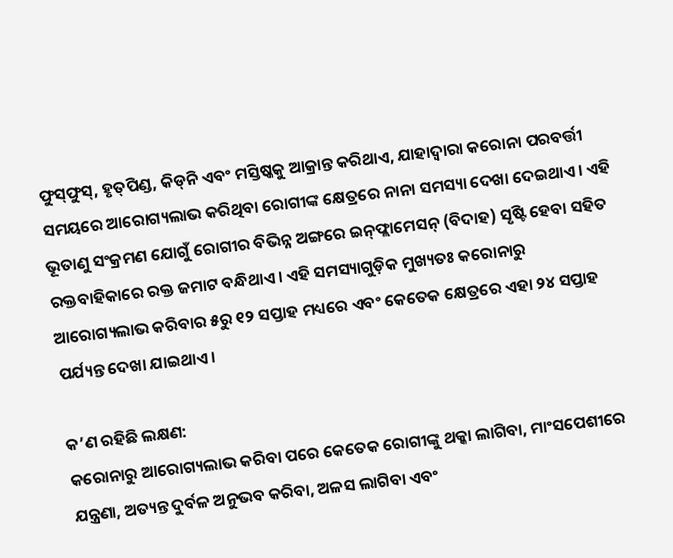ଫୁସ୍‌ଫୁସ୍, ହୃତ୍‌ପିଣ୍ଡ, କିଡ୍‌ନି ଏବଂ ମସ୍ତିଷ୍କକୁ ଆକ୍ରାନ୍ତ କରିଥାଏ, ଯାହାଦ୍ବାରା କରୋନା ପରବର୍ତ୍ତୀ ସମୟରେ ଆରୋଗ୍ୟଲାଭ କରିଥିବା ରୋଗୀଙ୍କ କ୍ଷେତ୍ରରେ ନାନା ସମସ୍ୟା ଦେଖା ଦେଇଥାଏ। ଏହି ଭୂତାଣୁ ସଂକ୍ରମଣ ଯୋଗୁଁ ରୋଗୀର ବିଭିନ୍ନ ଅଙ୍ଗରେ ଇନ୍‌ଫ୍ଲାମେସନ୍ (ବିଦାହ) ସୃଷ୍ଟି ହେବା ସହିତ ରକ୍ତବାହିକାରେ ରକ୍ତ ଜମାଟ ବନ୍ଧିଥାଏ। ଏହି ସମସ୍ୟାଗୁଡ଼ିକ ମୁଖ୍ୟତଃ କରୋନାରୁ ଆରୋଗ୍ୟଲାଭ କରିବାର ୫ରୁ ୧୨ ସପ୍ତାହ ମଧ୍ୟରେ ଏବଂ କେତେକ କ୍ଷେତ୍ରରେ ଏହା ୨୪ ସପ୍ତାହ ପର୍ଯ୍ୟନ୍ତ ଦେଖା ଯାଇଥାଏ।

କ’ଣ ରହିଛି ଲକ୍ଷଣ:
କରୋନାରୁ ଆରୋଗ୍ୟଲାଭ କରିବା ପରେ କେତେକ ରୋଗୀଙ୍କୁ ଥକ୍କା ଲାଗିବା, ମାଂସପେଶୀରେ ଯନ୍ତ୍ରଣା, ଅତ୍ୟନ୍ତ ଦୁର୍ବଳ ଅନୁଭବ କରିବା, ଅଳସ ଲାଗିବା ଏବଂ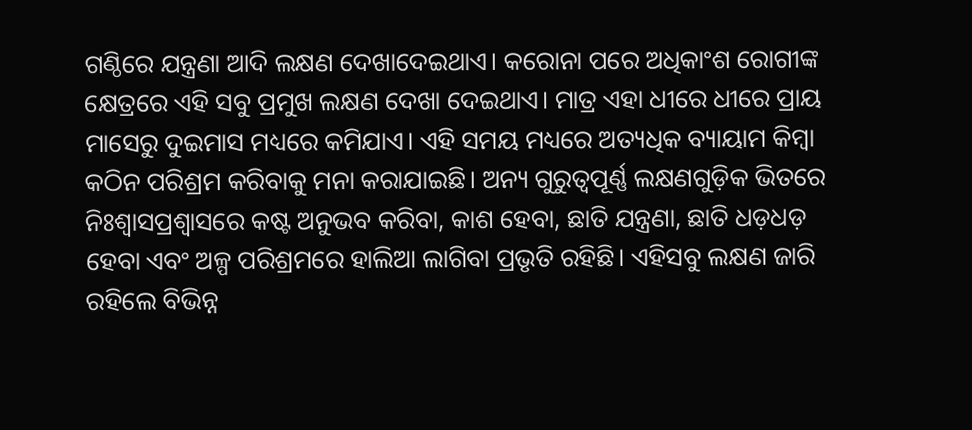ଗଣ୍ଠିରେ ଯନ୍ତ୍ରଣା ଆଦି ଲକ୍ଷଣ ଦେଖାଦେଇଥାଏ। କରୋନା ପରେ ଅଧିକାଂଶ ରୋଗୀଙ୍କ କ୍ଷେତ୍ରରେ ଏହି ସବୁ ପ୍ରମୁଖ ଲକ୍ଷଣ ଦେଖା ଦେଇଥାଏ। ମାତ୍ର ଏହା ଧୀରେ ଧୀରେ ପ୍ରାୟ ମାସେରୁ ଦୁଇମାସ ମଧ୍ୟରେ କମିଯାଏ। ଏହି ସମୟ ମଧ୍ୟରେ ଅତ୍ୟଧିକ ବ୍ୟାୟାମ କିମ୍ବା କଠିନ ପରିଶ୍ରମ କରିବାକୁ ମନା କରାଯାଇଛି। ଅନ୍ୟ ଗୁରୁତ୍ବପୂର୍ଣ୍ଣ ଲକ୍ଷଣଗୁଡ଼ିକ ଭିତରେ ନିଃଶ୍ୱାସପ୍ରଶ୍ବାସରେ କଷ୍ଟ ଅନୁଭବ କରିବା, କାଶ ହେବା, ଛାତି ଯନ୍ତ୍ରଣା, ଛାତି ଧଡ଼ଧଡ଼ ହେବା ଏବଂ ଅଳ୍ପ ପରିଶ୍ରମରେ ହାଲିଆ ଲାଗିବା ପ୍ରଭୃତି ରହିଛି। ଏହିସବୁ ଲକ୍ଷଣ ଜାରି ରହିଲେ ବିଭିନ୍ନ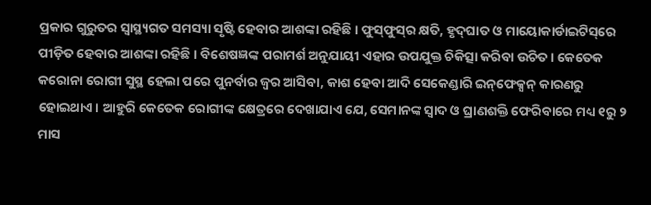ପ୍ରକାର ଗୁରୁତର ସ୍ବାସ୍ଥ୍ୟଗତ ସମସ୍ୟା ସୃଷ୍ଟି ହେବାର ଆଶଙ୍କା ରହିଛି। ଫୁସ୍‌ଫୁସ୍‌ର କ୍ଷତି, ହୃଦ୍‌ଘାତ ଓ ମାୟୋକାର୍ଡାଇଟିସ୍‌ରେ ପୀଡ଼ିତ ହେବାର ଆଶଙ୍କା ରହିଛି। ବିଶେଷଜ୍ଞଙ୍କ ପରାମର୍ଶ ଅନୁଯାୟୀ ଏହାର ଉପଯୁକ୍ତ ଚିକିତ୍ସା କରିବା ଉଚିତ। କେତେକ କରୋନା ରୋଗୀ ସୁସ୍ଥ ହେଲା ପରେ ପୁନର୍ବାର ଜ୍ଵର ଆସିବା, କାଶ ହେବା ଆଦି ସେକେଣ୍ଡାରି ଇନ୍‌ଫେକ୍ସନ୍ କାରଣରୁ ହୋଇଥାଏ। ଆହୁରି କେତେକ ରୋଗୀଙ୍କ କ୍ଷେତ୍ରରେ ଦେଖାଯାଏ ଯେ, ସେମାନଙ୍କ ସ୍ବାଦ ଓ ଘ୍ରାଣଶକ୍ତି ଫେରିବାରେ ମଧ୍ୟ ୧ରୁ ୨ ମାସ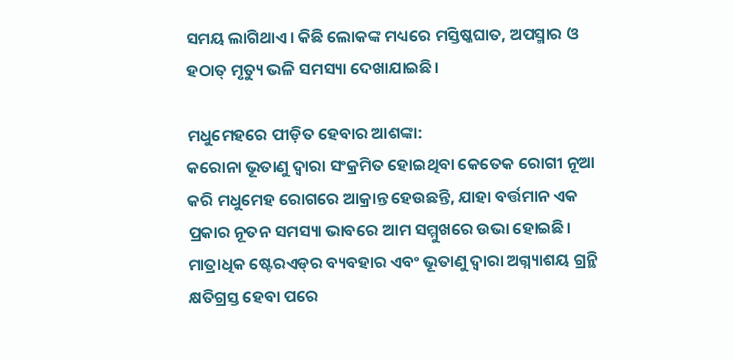ସମୟ ଲାଗିଥାଏ। କିଛି ଲୋକଙ୍କ ମଧ୍ୟରେ ମସ୍ତିଷ୍କଘାତ, ଅପସ୍ମାର ଓ ହଠାତ୍ ମୃତ୍ୟୁ ଭଳି ସମସ୍ୟା ଦେଖାଯାଇଛି।

ମଧୁମେହରେ ପୀଡ଼ିତ ହେବାର ଆଶଙ୍କା:
କରୋନା ଭୂତାଣୁ ଦ୍ବାରା ସଂକ୍ରମିତ ହୋଇଥିବା କେତେକ ରୋଗୀ ନୂଆ କରି ମଧୁମେହ ରୋଗରେ ଆକ୍ରାନ୍ତ ହେଉଛନ୍ତି, ଯାହା ବର୍ତ୍ତମାନ ଏକ ପ୍ରକାର ନୂତନ ସମସ୍ୟା ଭାବରେ ଆମ ସମ୍ମୁଖରେ ଉଭା ହୋଇଛି। ମାତ୍ରାଧିକ ଷ୍ଟେରଏଡ୍‌ର ବ୍ୟବହାର ଏବଂ ଭୂତାଣୁ ଦ୍ବାରା ଅଗ୍ନ୍ୟାଶୟ ଗ୍ରନ୍ଥି କ୍ଷତିଗ୍ରସ୍ତ ହେବା ପରେ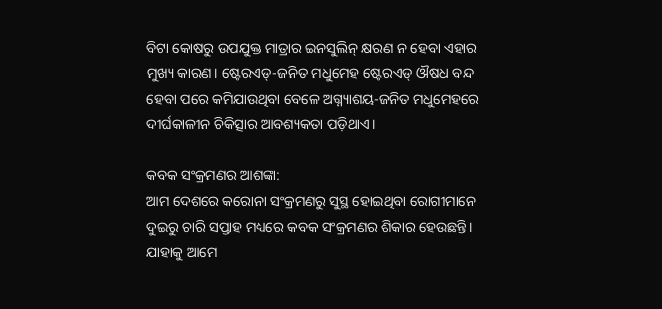ବିଟା କୋଷରୁ ଉପଯୁକ୍ତ ମାତ୍ରାର ଇନସୁଲିନ୍‌ କ୍ଷରଣ ନ ହେବା ଏହାର ମୁଖ୍ୟ କାରଣ। ଷ୍ଟେରଏଡ୍‌-ଜନିତ ମଧୁମେହ ଷ୍ଟେରଏଡ୍ ଔଷଧ ବନ୍ଦ ହେବା ପରେ କମିଯାଉଥିବା ବେଳେ ଅଗ୍ନ୍ୟାଶୟ-ଜନିତ ମଧୁମେହରେ ଦୀର୍ଘକାଳୀନ ଚିକିତ୍ସାର ଆବଶ୍ୟକତା ପଡ଼ିଥାଏ।

କବକ ସଂକ୍ରମଣର ଆଶଙ୍କା:
ଆମ ଦେଶରେ କରୋନା ସଂକ୍ରମଣରୁ ସୁସ୍ଥ ହୋଇଥିବା ରୋଗୀମାନେ ଦୁଇରୁ ଚାରି ସପ୍ତାହ ମଧ୍ୟରେ କବକ ସଂକ୍ରମଣର ଶିକାର ହେଉଛନ୍ତି। ଯାହାକୁ ଆମେ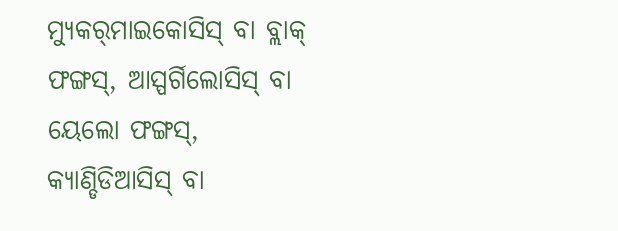ମ୍ୟୁକର୍‌ମାଇକୋସିସ୍‌ ବା ବ୍ଲାକ୍ ଫଙ୍ଗସ୍, ଆସ୍ପର୍ଗିଲୋସିସ୍ ବା ୟେଲୋ ଫଙ୍ଗସ୍, କ୍ୟାଣ୍ଡିଡିଆସିସ୍‌ ବା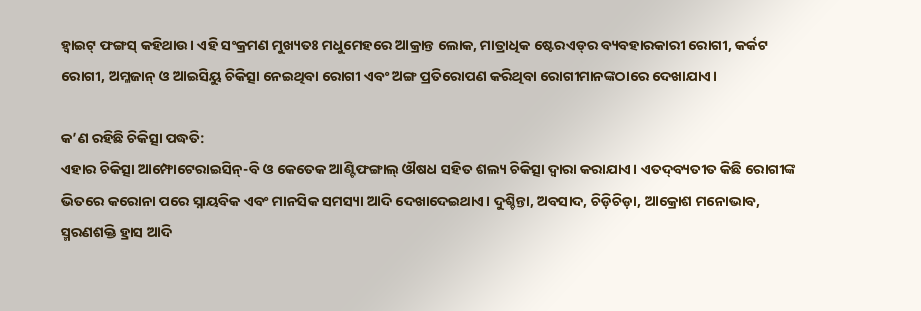ହ୍ବାଇଟ୍ ଫଙ୍ଗସ୍‌ କହିଥାଉ। ଏହି ସଂକ୍ରମଣ ମୁଖ୍ୟତଃ ମଧୁମେହରେ ଆକ୍ରାନ୍ତ ଲୋକ, ମାତ୍ରାଧିକ ଷ୍ଟେରଏଡ୍‌ର ବ୍ୟବହାରକାରୀ ରୋଗୀ, କର୍କଟ ରୋଗୀ, ଅମ୍ଳଜାନ୍‌ ଓ ଆଇସିୟୁ ଚିକିତ୍ସା ନେଇଥିବା ରୋଗୀ ଏବଂ ଅଙ୍ଗ ପ୍ରତିରୋପଣ କରିଥିବା ରୋଗୀମାନଙ୍କଠାରେ ଦେଖାଯାଏ।

କ’ଣ ରହିଛି ଚିକିତ୍ସା ପଦ୍ଧତି:
ଏହାର ଚିକିତ୍ସା ଆମ୍ଫୋଟେରାଇସିନ୍-ବି ଓ କେତେକ ଆଣ୍ଟିଫଙ୍ଗାଲ୍‌ ଔଷଧ ସହିତ ଶଲ୍ୟ ଚିକିତ୍ସା ଦ୍ଵାରା କରାଯାଏ। ଏତଦ୍‌ବ୍ୟତୀତ କିଛି ରୋଗୀଙ୍କ ଭିତରେ କରୋନା ପରେ ସ୍ନାୟବିକ ଏବଂ ମାନସିକ ସମସ୍ୟା ଆଦି ଦେଖାଦେଇଥାଏ। ଦୁଶ୍ଚିନ୍ତା, ଅବସାଦ, ଚିଡ଼ିଚିଡ଼ା, ଆକ୍ରୋଶ ମନୋଭାବ, ସ୍ମରଣଶକ୍ତି ହ୍ରାସ ଆଦି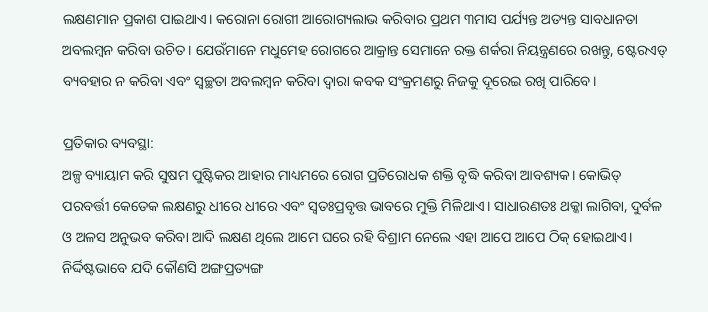ଲକ୍ଷଣମାନ ପ୍ରକାଶ ପାଇଥାଏ। କରୋନା ରୋଗୀ ଆରୋଗ୍ୟଲାଭ କରିବାର ପ୍ରଥମ ୩ମାସ ପର୍ଯ୍ୟନ୍ତ ଅତ୍ୟନ୍ତ ସାବଧାନତା ଅବଲମ୍ବନ କରିବା ଉଚିତ। ଯେଉଁମାନେ ମଧୁମେହ ରୋଗରେ ଆକ୍ରାନ୍ତ ସେମାନେ ରକ୍ତ ଶର୍କରା ନିୟନ୍ତ୍ରଣରେ ରଖନ୍ତୁ, ଷ୍ଟେରଏଡ୍‌ ବ୍ୟବହାର ନ କରିବା ଏବଂ ସ୍ବଚ୍ଛତା ଅବଲମ୍ବନ କରିବା ଦ୍ବାରା କବକ ସଂକ୍ରମଣରୁ ନିଜକୁ ଦୂରେଇ ରଖି ପାରିବେ।

ପ୍ରତିକାର ବ୍ୟବସ୍ଥା:
ଅଳ୍ପ ବ୍ୟାୟାମ କରି ସୁଷମ ପୁଷ୍ଟିକର ଆହାର ମାଧ୍ୟମରେ ରୋଗ ପ୍ରତିରୋଧକ ଶକ୍ତି ବୃଦ୍ଧି କରିବା ଆବଶ୍ୟକ। କୋଭିଡ୍‌ ପରବର୍ତ୍ତୀ କେତେକ ଲକ୍ଷଣରୁ ଧୀରେ ଧୀରେ ଏବଂ ସ୍ବତଃପ୍ରବୃତ୍ତ ଭାବରେ ମୁକ୍ତି ମିଳିଥାଏ। ସାଧାରଣତଃ ଥକ୍କା ଲାଗିବା, ଦୁର୍ବଳ ଓ ଅଳସ ଅନୁଭବ କରିବା ଆଦି ଲକ୍ଷଣ ଥିଲେ ଆମେ ଘରେ ରହି ବିଶ୍ରାମ ନେଲେ ଏହା ଆପେ ଆପେ ଠିକ୍ ହୋଇଥାଏ। ନିର୍ଦ୍ଦିଷ୍ଟଭାବେ ଯଦି କୌଣସି ଅଙ୍ଗପ୍ରତ୍ୟଙ୍ଗ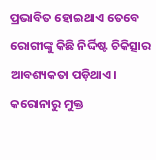ପ୍ରଭାବିତ ହୋଇଥାଏ ତେବେ ରୋଗୀଙ୍କୁ କିଛି ନିର୍ଦ୍ଦିଷ୍ଟ ଚିକିତ୍ସାର ଆବଶ୍ୟକତା ପଡ଼ିଥାଏ। କରୋନାରୁ ମୁକ୍ତ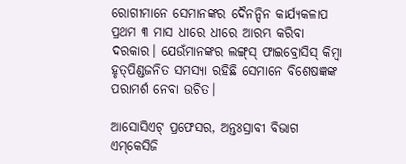ରୋଗୀମାନେ ସେମାନଙ୍କର ଦୈନନ୍ଦିନ କାର୍ଯ୍ୟକଳାପ ପ୍ରଥମ ୩ ମାସ ଧୀରେ ଧୀରେ ଆରମ୍ଭ କରିବା ଦରକାର। ଯେଉଁମାନଙ୍କର ଲଙ୍ଗ୍‌ସ୍ ଫାଇବ୍ରୋସିସ୍ କିମ୍ବା ହୃତ୍‌ପିଣ୍ଡଜନିତ ସମସ୍ୟା ରହିଛି ସେମାନେ ବିଶେଷଜ୍ଞଙ୍କ ପରାମର୍ଶ ନେବା ଉଚିତ।

ଆସୋସିଏଟ୍ ପ୍ରଫେସର, ଅନ୍ତଃସ୍ରାବୀ ବିଭାଗ
ଏମ୍‌କେସିଜି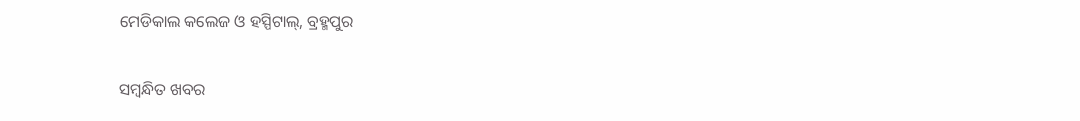ମେଡିକାଲ କଲେଜ ଓ ହସ୍ପିଟାଲ୍‌, ବ୍ରହ୍ମପୁର

ସମ୍ବନ୍ଧିତ ଖବର